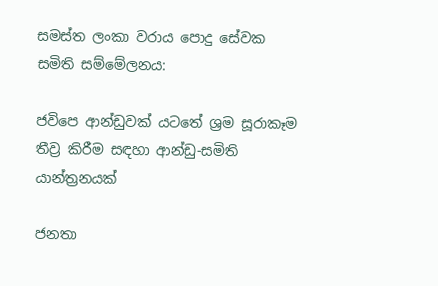සමස්ත ලංකා වරාය පොදු සේවක සමිති සම්මේලනය:

ජවිපෙ ආන්ඩුවක් යටතේ ශ්‍රම සූරාකෑම තීව්‍ර කිරීම සඳහා ආන්ඩු-සමිති යාන්ත්‍රනයක්

ජනතා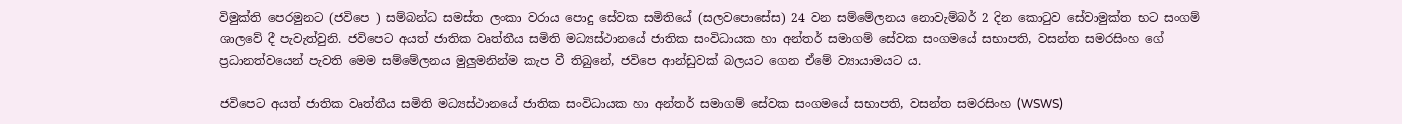විමුක්ති පෙරමුනට (ජවිපෙ ) සම්බන්ධ සමස්ත ලංකා වරාය පොදු සේවක සමිතියේ (සලවපොසේස) 24 වන සම්මේලනය නොවැම්බර් 2 දින කොටුව සේවාමුක්ත භට සංගම් ශාලවේ දී පැවැත්වුනි. ජවිපෙට අයත් ජාතික වෘත්තීය සමිති මධ්‍යස්ථානයේ ජාතික සංවිධායක හා අන්තර් සමාගම් සේවක සංගමයේ සභාපති, වසන්ත සමරසිංහ ගේ ප්‍රධානත්වයෙන් පැවති මෙම සම්මේලනය මුලුමනින්ම කැප වී තිබුනේ, ජවිපෙ ආන්ඩුවක් බලයට ගෙන ඒමේ ව්‍යායාමයට ය.

ජවිපෙට අයත් ජාතික වෘත්තීය සමිති මධ්‍යස්ථානයේ ජාතික සංවිධායක හා අන්තර් සමාගම් සේවක සංගමයේ සභාපති, වසන්ත සමරසිංහ (WSWS)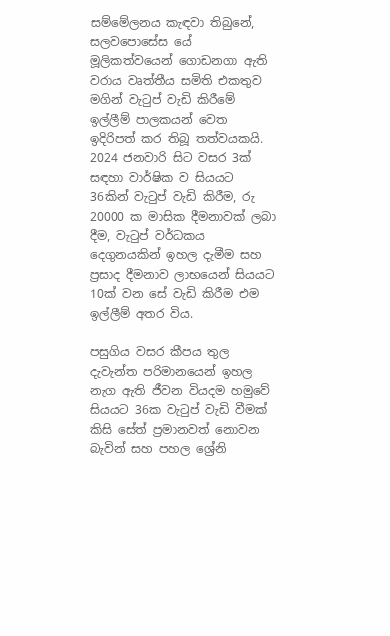සම්මේලනය කැඳවා තිබුනේ, සලවපොසේස යේ මූලිකත්වයෙන් ගොඩනගා ඇති වරාය වෘත්තීය සමිති එකතුව මගින් වැටුප් වැඩි කිරීමේ ඉල්ලීම් පාලකයන් වෙත ඉදිරිපත් කර තිබූ තත්වයකයි. 2024 ජනවාරි සිට වසර 3ක් සඳහා වාර්ෂික ව සියයට 36කින් වැටුප් වැඩි කිරීම, රු 20000 ක මාසික දීමනාවක් ලබා දීම, වැටුප් වර්ධකය දෙගුනයකින් ඉහල දැමීම සහ ප්‍රසාද දීමනාව ලාභයෙන් සියයට 10ක් වන සේ වැඩි කිරීම එම ඉල්ලීම් අතර විය.

පසුගිය වසර කීපය තුල දැවැන්ත පරිමානයෙන් ඉහල නැග ඇති ජීවන වියදම හමුවේ සියයට 36ක වැටුප් වැඩි වීමක් කිසි සේත් ප්‍රමානවත් නොවන බැවින් සහ පහල ශ්‍රේනි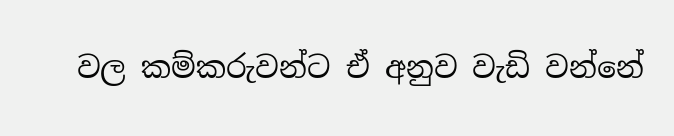වල කම්කරුවන්ට ඒ අනුව වැඩි වන්නේ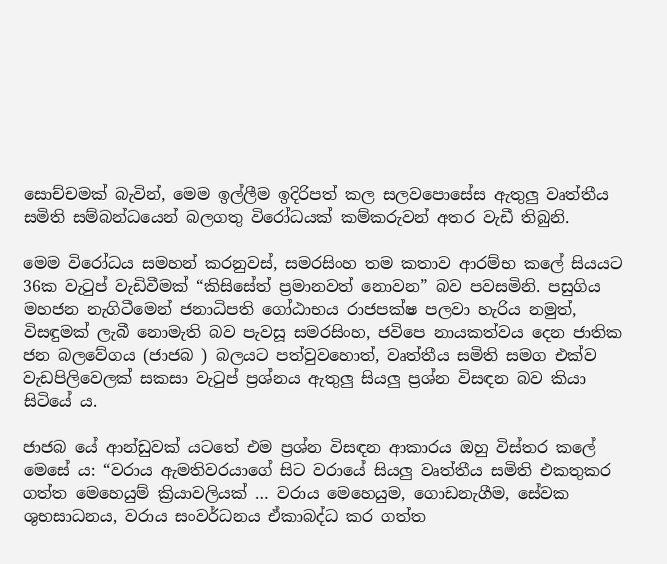සොච්චමක් බැවින්, මෙම ඉල්ලීම ඉදිරිපත් කල සලවපොසේස ඇතුලු වෘත්තීය සමිති සම්බන්ධයෙන් බලගතු විරෝධයක් කම්කරුවන් අතර වැඩී තිබුනි.

මෙම විරෝධය සමහන් කරනුවස්, සමරසිංහ තම කතාව ආරම්භ කලේ සියයට 36ක වැටුප් වැඩිවීමක් “කිසිසේත් ප්‍රමානවත් නොවන” බව පවසමිනි. පසුගිය මහජන නැගිටීමෙන් ජනාධිපති ගෝඨාභය රාජපක්ෂ පලවා හැරිය නමුත්, විසඳුමක් ලැබී නොමැති බව පැවසූ සමරසිංහ, ජවිපෙ නායකත්වය දෙන ජාතික ජන බලවේගය (ජාජබ ) බලයට පත්වුවහොත්, වෘත්තීය සමිති සමග එක්ව වැඩපිලිවෙලක් සකසා වැටුප් ප්‍රශ්නය ඇතුලු සියලු ප්‍රශ්න විසඳන බව කියා සිටියේ ය.

ජාජබ යේ ආන්ඩුවක් යටතේ එම ප්‍රශ්න විසඳන ආකාරය ඔහු විස්තර කලේ මෙසේ ය: “වරාය ඇමතිවරයාගේ සිට වරායේ සියලු වෘත්තීය සමිති එකතුකර ගත්ත මෙහෙයුම් ක්‍රියාවලියක් … වරාය මෙහෙයුම, ගොඩනැගීම, සේවක ශුභසාධනය, වරාය සංවර්ධනය ඒකාබද්ධ කර ගත්ත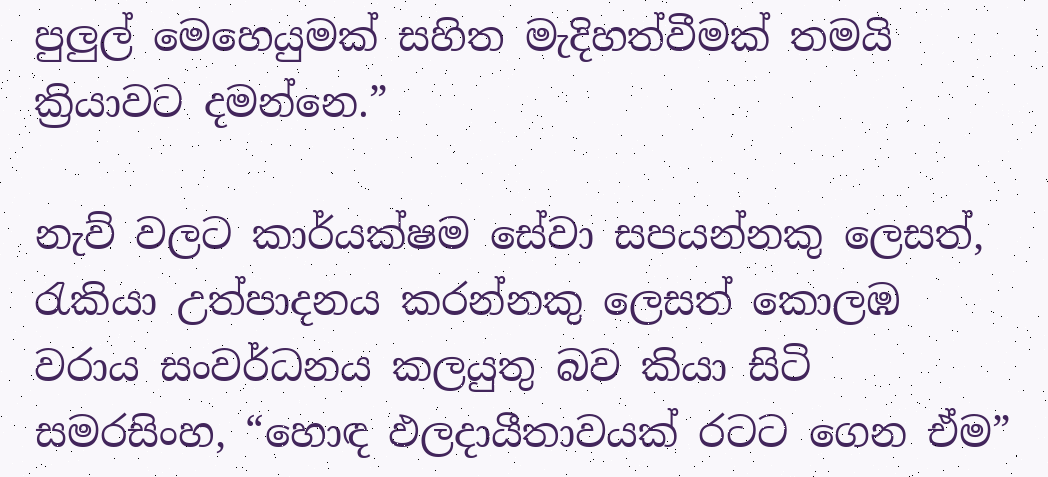පුලුල් මෙහෙයුමක් සහිත මැදිහත්වීමක් තමයි ක්‍රියාවට දමන්නෙ.”

නැව් වලට කාර්යක්ෂම සේවා සපයන්නකු ලෙසත්, රැකියා උත්පාදනය කරන්නකු ලෙසත් කොලඹ වරාය සංවර්ධනය කලයුතු බව කියා සිටි සමරසිංහ, “හොඳ ඵලදායීතාවයක් රටට ගෙන ඒම”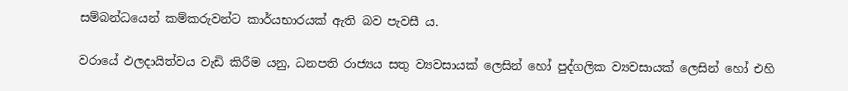සම්බන්ධයෙන් කම්කරුවන්ට කාර්යභාරයක් ඇති බව පැවසී ය.

වරායේ ඵලදායිත්වය වැඩි කිරීම යනු, ධනපති රාජ්‍යය සතු ව්‍යවසායක් ලෙසින් හෝ පුද්ගලික ව්‍යවසායක් ලෙසින් හෝ එහි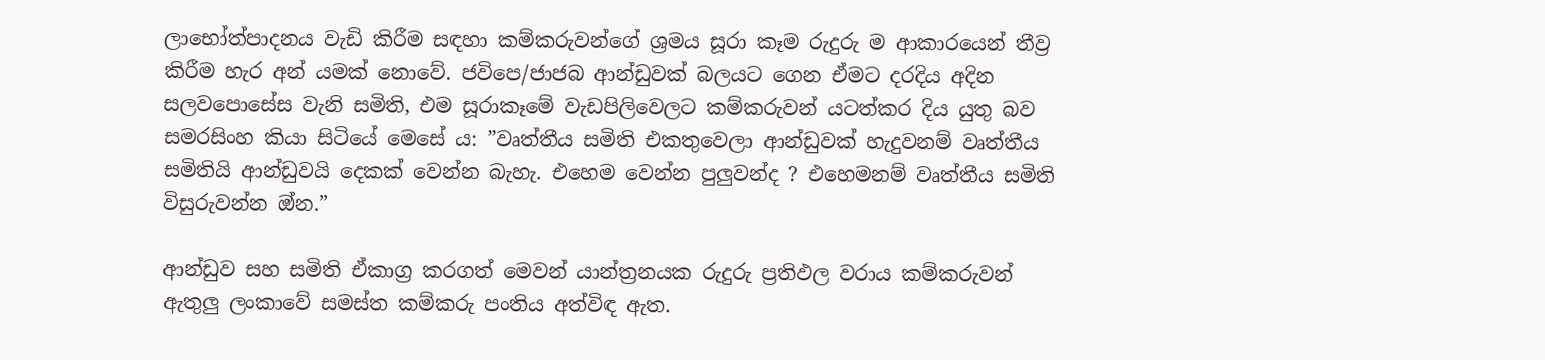ලාභෝත්පාදනය වැඩි කිරීම සඳහා කම්කරුවන්ගේ ශ්‍රමය සූරා කෑම රුදුරු ම ආකාරයෙන් තීව්‍ර කිරීම හැර අන් යමක් නොවේ. ජවිපෙ/ජාජබ ආන්ඩුවක් බලයට ගෙන ඒමට දරදිය අදින සලවපොසේස වැනි සමිති, එම සූරාකෑමේ වැඩපිලිවෙලට කම්කරුවන් යටත්කර දිය යුතු බව සමරසිංහ කියා සිටියේ මෙසේ ය: ”වෘත්තීය සමිති එකතුවෙලා ආන්ඩුවක් හැදුවනම් වෘත්තීය සමිතියි ආන්ඩුවයි දෙකක් වෙන්න බැහැ. එහෙම වෙන්න පුලුවන්ද ? එහෙමනම් වෘත්තීය සමිති විසුරුවන්න ඔ්න.”

ආන්ඩුව සහ සමිති ඒකාග්‍ර කරගත් මෙවන් යාන්ත්‍රනයක රුදුරු ප්‍රතිඵල වරාය කම්කරුවන් ඇතුලු ලංකාවේ සමස්ත කම්කරු පංතිය අත්විඳ ඇත.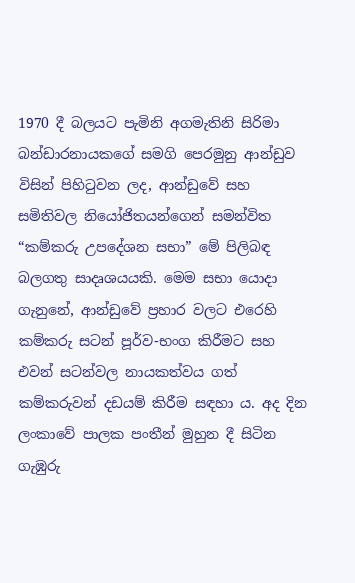1970 දී බලයට පැමිනි අගමැතිනි සිරිමා බන්ඩාරනායකගේ සමගි පෙරමුනු ආන්ඩුව විසින් පිහිටුවන ලද, ආන්ඩුවේ සහ සමිතිවල නියෝජිතයන්ගෙන් සමන්විත “කම්කරු උපදේශන සභා” මේ පිලිබඳ බලගතු සාදෘශයයකි. මෙම සභා යොදා ගැනුනේ, ආන්ඩුවේ ප්‍රහාර වලට එරෙහි කම්කරු සටන් පූර්ව-භංග කිරීමට සහ එවන් සටන්වල නායකත්වය ගත් කම්කරුවන් දඩයම් කිරීම සඳහා ය. අද දින ලංකාවේ පාලක පංතීන් මුහුන දී සිටින ගැඹුරු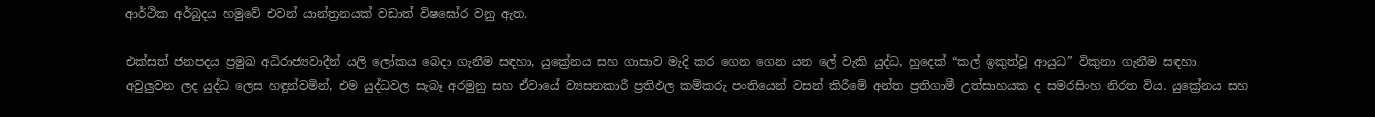ආර්ථික අර්බුදය හමුවේ එවන් යාන්ත්‍රනයක් වඩාත් විෂඝෝර වනු ඇත.

එක්සත් ජනපදය ප්‍රමුඛ අධිරාජ්‍යවාදීන් යලි ලෝකය බෙදා ගැනීම සඳහා, යුක්‍රේනය සහ ගාසාව මැදි කර ගෙන ගෙන යන ලේ වැකි යුද්ධ, හුදෙක් “කල් ඉකුත්වූ ආයුධ” විකුනා ගැනීම සඳහා අවුලුවන ලද යුද්ධ ලෙස හඳුන්වමින්, එම යුද්ධවල සැබෑ අරමුනු සහ ඒවායේ ව්‍යසනකාරී ප්‍රතිඵල කම්කරු පංතියෙන් වසන් කිරීමේ අන්ත ප්‍රතිගාමී උත්සාහයක ද සමරසිංහ නිරත විය. යුක්‍රේනය සහ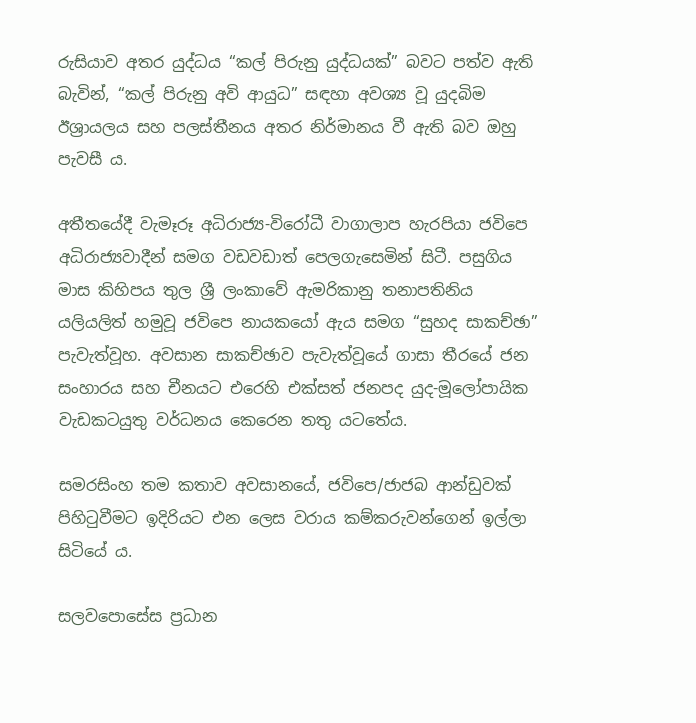රුසියාව අතර යුද්ධය “කල් පිරුනු යුද්ධයක්” බවට පත්ව ඇති බැවින්, “කල් පිරුනු අවි ආයුධ” සඳහා අවශ්‍ය වූ යුදබිම ඊශ්‍රායලය සහ පලස්තීනය අතර නිර්මානය වී ඇති බව ඔහු පැවසී ය.

අතීතයේදී වැමෑරූ අධිරාජ්‍ය-විරෝධී වාගාලාප හැරපියා ජවිපෙ අධිරාජ්‍යවාදීන් සමග වඩවඩාත් පෙලගැසෙමින් සිටී. පසුගිය මාස කිහිපය තුල ශ්‍රී ලංකාවේ ඇමරිකානු තනාපතිනිය යලියලිත් හමුවූ ජවිපෙ නායකයෝ ඇය සමග “සුහද සාකච්ඡා” පැවැත්වූහ. අවසාන සාකච්ඡාව පැවැත්වූයේ ගාසා තීරයේ ජන සංහාරය සහ චීනයට එරෙහි එක්සත් ජනපද යුද-මූලෝපායික වැඩකටයුතු වර්ධනය කෙරෙන තතු යටතේය.

සමරසිංහ තම කතාව අවසානයේ, ජවිපෙ/ජාජබ ආන්ඩුවක් පිහිටුවීමට ඉදිරියට එන ලෙස වරාය කම්කරුවන්ගෙන් ඉල්ලා සිටියේ ය.

සලවපොසේස ප්‍රධාන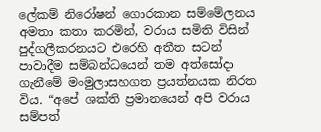ලේකම් නිරෝෂන් ගොරකාන සම්මේලනය අමතා කතා කරමින්, වරාය සමිති විසින් පුද්ගලීකරනයට එරෙහි අතීත සටන් පාවාදීම සම්බන්ධයෙන් තම අත්සෝදා ගැනීමේ මංමුලාසහගත ප්‍රයත්නයක නිරත විය. “අපේ ශක්ති ප්‍රමානයෙන් අපි වරාය සම්පත්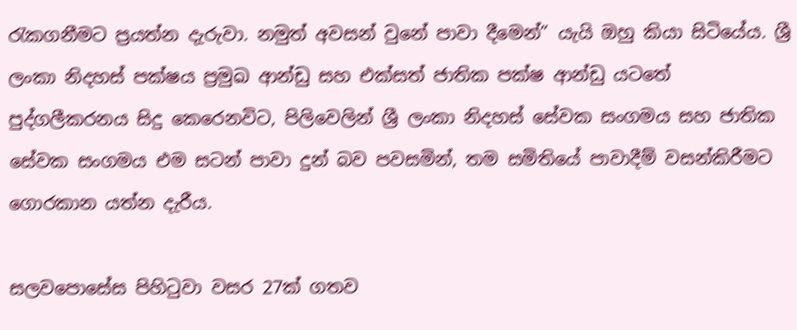රැකගනීමට ප්‍රයත්න දැරුවා. නමුත් අවසන් වුනේ පාවා දීමෙන්” යැයි ඔහු කියා සිටියේය. ශ්‍රී ලංකා නිදහස් පක්ෂය ප්‍රමුඛ ආන්ඩු සහ එක්සත් ජාතික පක්ෂ ආන්ඩු යටතේ පුද්ගලීකරනය සිදු කෙරෙනවිට, පිලිවෙලින් ශ්‍රී ලංකා නිදහස් සේවක සංගමය සහ ජාතික සේවක සංගමය එම සටන් පාවා දුන් බව පවසමින්, තම සමිතියේ පාවාදීම් වසන්කිරීමට ගොරකාන යත්න දැරීය.

සලවපොසේස පිහිටුවා වසර 27ක් ගතව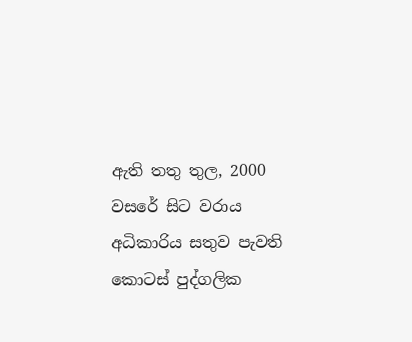ඇති තතු තුල, 2000 වසරේ සිට වරාය අධිකාරිය සතුව පැවති කොටස් පුද්ගලික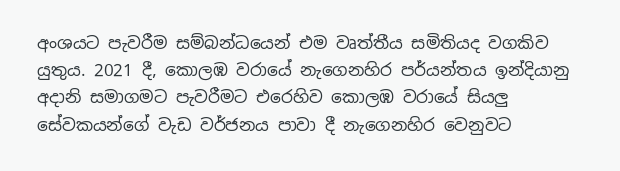අංශයට පැවරීම සම්බන්ධයෙන් එම වෘත්තීය සමිතියද වගකිව යුතුය. 2021 දී, කොලඹ වරායේ නැගෙනහිර පර්යන්තය ඉන්දියානු අදානි සමාගමට පැවරීමට එරෙහිව කොලඹ වරායේ සියලු සේවකයන්ගේ වැඩ වර්ජනය පාවා දී නැගෙනහිර වෙනුවට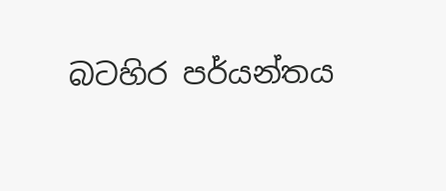බටහිර පර්යන්තය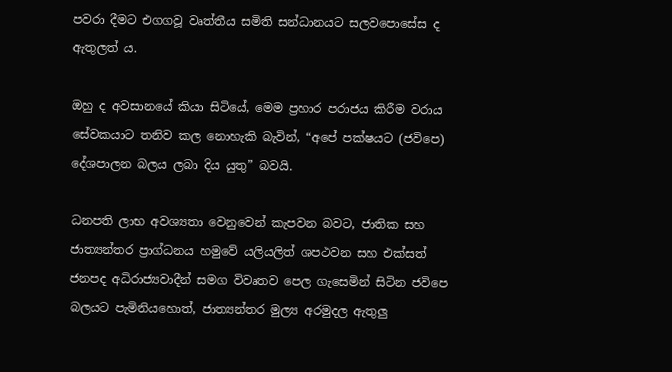පවරා දීමට එගගවූ වෘත්තීය සමිති සන්ධානයට සලවපොසේස ද ඇතුලත්‍ ය.

ඔහු ද අවසානයේ කියා සිටියේ, මෙම ප්‍රහාර පරාජය කිරීම වරාය සේවකයාට තනිව කල නොහැකි බැවින්, “අපේ පක්ෂයට (ජවිපෙ) දේශපාලන බලය ලබා දිය යුතු” බවයි.

ධනපති ලාභ අවශ්‍යතා වෙනුවෙන් කැපවන බවට, ජාතික සහ ජාත්‍යන්තර ප්‍රාග්ධනය හමුවේ යලියලිත් ශපථවන සහ එක්සත් ජනපද අධිරාජ්‍යවාදීන් සමග විවෘතව පෙල ගැසෙමින් සිටින ජවිපෙ බලයට පැමිනියහොත්, ජාත්‍යන්තර මුල්‍ය අරමුදල ඇතුලු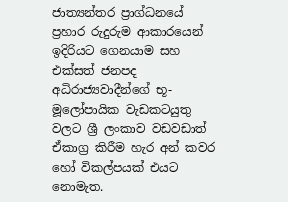ජාත්‍යන්තර ප්‍රාග්ධනයේ ප්‍රහාර රුදුරුම ආකාරයෙන් ඉදිරියට ගෙනයාම සහ එක්සත් ජනපද අධිරාජ්‍යවාදීන්ගේ භූ-මූලෝපායික වැඩකටයුතු වලට ශ්‍රී ලංකාව වඩවඩාත් ඒකාග්‍ර කිරීම හැර අන් කවර හෝ විකල්පයක් එයට නොමැත.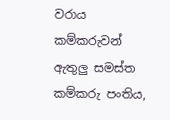වරාය කම්කරුවන් ඇතුලු සමස්ත කම්කරු පංතිය,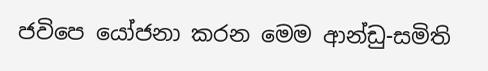ජවිපෙ යෝජනා කරන මෙම ආන්ඩු-සමිති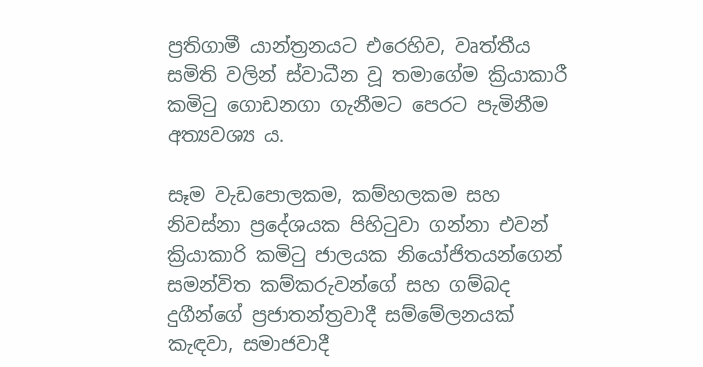ප්‍රතිගාමී යාන්ත්‍රනයට එරෙහිව, වෘත්තීය සමිති වලින් ස්වාධීන වූ තමාගේම ක්‍රියාකාරී කමිටු ගොඩනගා ගැනීමට පෙරට පැමිනීම අත්‍යවශ්‍ය ය.

සෑම වැඩපොලකම, කම්හලකම සහ නිවස්නා ප්‍රදේශයක පිහිටුවා ගන්නා එවන් ක්‍රියාකාරි කමිටු ජාලයක නියෝජිතයන්ගෙන් සමන්විත කම්කරුවන්ගේ සහ ගම්බද දුගීන්ගේ ප්‍රජාතන්ත්‍රවාදී සම්මේලනයක් කැඳවා, සමාජවාදී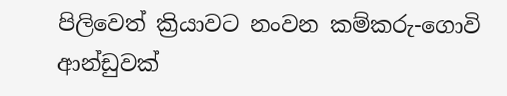පිලිවෙත් ක්‍රියාවට නංවන කම්කරු-ගොවි ආන්ඩුවක්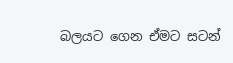බලයට ගෙන ඒමට සටන්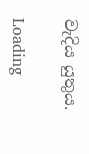වැදිය යුතුය.

Loading